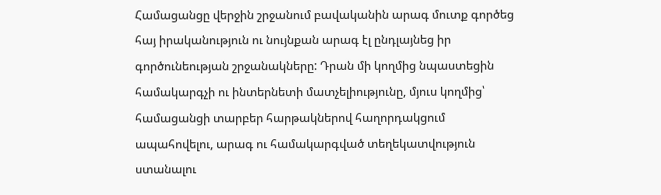Համացանցը վերջին շրջանում բավականին արագ մուտք գործեց հայ իրականություն ու նույնքան արագ էլ ընդլայնեց իր գործունեության շրջանակները: Դրան մի կողմից նպաստեցին համակարգչի ու ինտերնետի մատչելիությունը, մյուս կողմից՝ համացանցի տարբեր հարթակներով հաղորդակցում ապահովելու, արագ ու համակարգված տեղեկատվություն ստանալու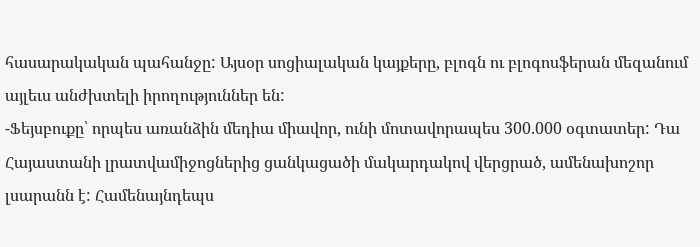հասարակական պահանջը: Այսօր սոցիալական կայքերը, բլոգն ու բլոգոսֆերան մեզանում այլեւս անժխտելի իրողություններ են:
-Ֆեյսբուքը՝ որպես առանձին մեդիա միավոր, ունի մոտավորապես 300.000 օգտատեր: Դա Հայաստանի լրատվամիջոցներից ցանկացածի մակարդակով վերցրած, ամենախոշոր լսարանն է: Համենայնդեպս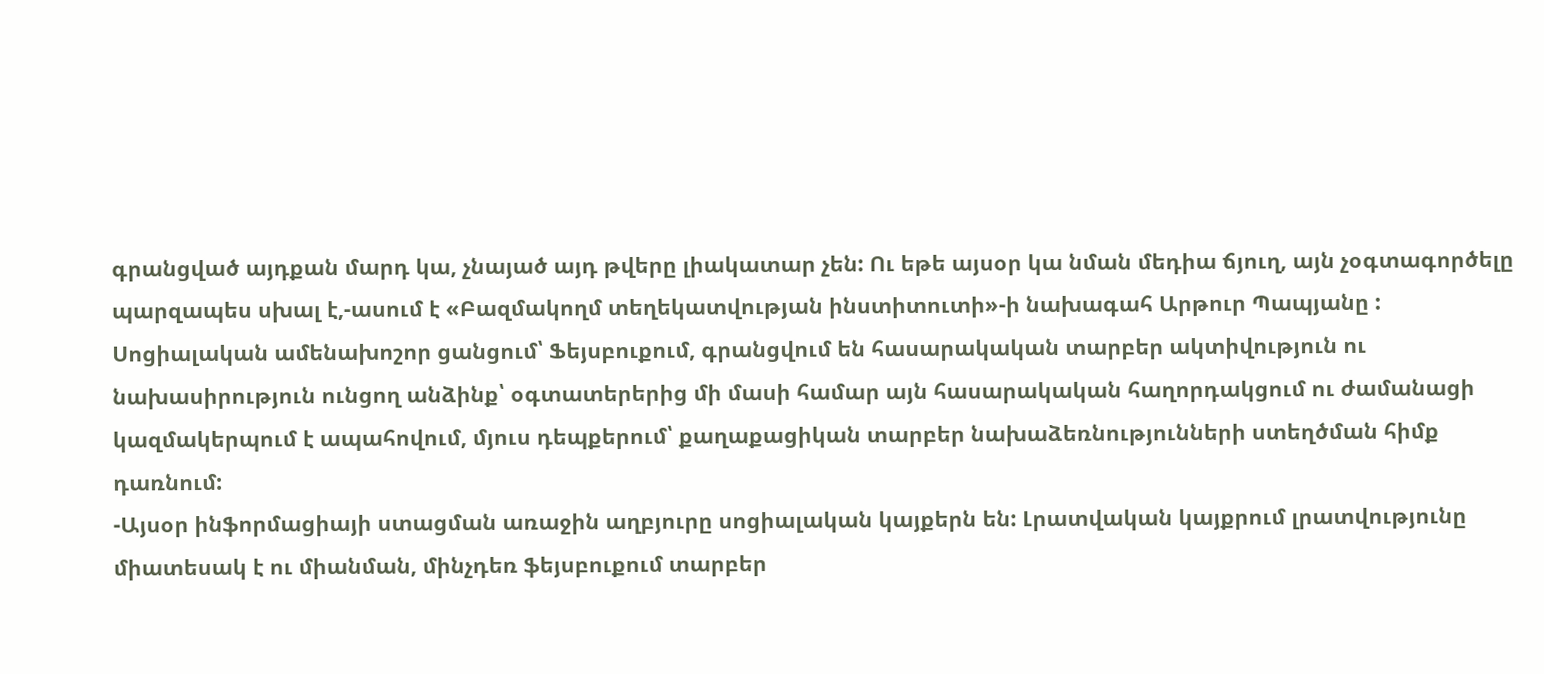գրանցված այդքան մարդ կա, չնայած այդ թվերը լիակատար չեն: Ու եթե այսօր կա նման մեդիա ճյուղ, այն չօգտագործելը պարզապես սխալ է,-ասում է «Բազմակողմ տեղեկատվության ինստիտուտի»-ի նախագահ Արթուր Պապյանը :
Սոցիալական ամենախոշոր ցանցում՝ Ֆեյսբուքում, գրանցվում են հասարակական տարբեր ակտիվություն ու նախասիրություն ունցող անձինք՝ օգտատերերից մի մասի համար այն հասարակական հաղորդակցում ու ժամանացի կազմակերպում է ապահովում, մյուս դեպքերում՝ քաղաքացիկան տարբեր նախաձեռնությունների ստեղծման հիմք դառնում:
-Այսօր ինֆորմացիայի ստացման առաջին աղբյուրը սոցիալական կայքերն են: Լրատվական կայքրում լրատվությունը միատեսակ է ու միանման, մինչդեռ ֆեյսբուքում տարբեր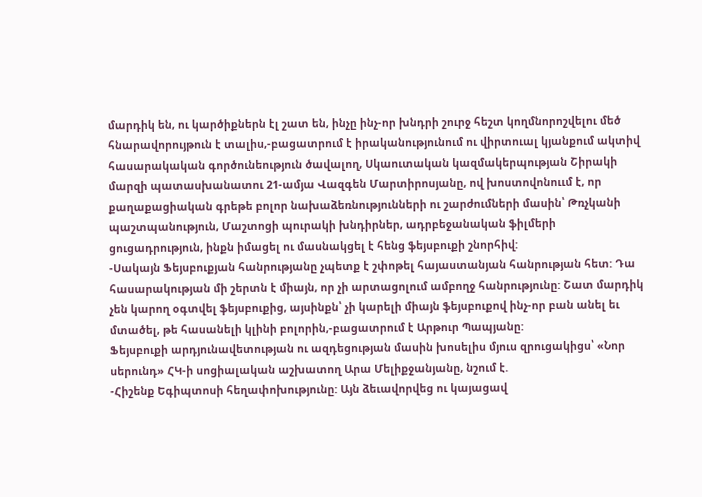մարդիկ են, ու կարծիքներն էլ շատ են, ինչը ինչ-որ խնդրի շուրջ հեշտ կողմնորոշվելու մեծ հնարավորույթուն է տալիս,-բացատրում է իրականությունում ու վիրտուալ կյանքում ակտիվ հասարակական գործունեություն ծավալող, Սկաուտական կազմակերպության Շիրակի մարզի պատասխանատու 21-ամյա Վազգեն Մարտիրոսյանը, ով խոստովոնոււմ է, որ քաղաքացիական գրեթե բոլոր նախաձեռնությունների ու շարժումների մասին՝ Թռչկանի պաշտպանություն, Մաշտոցի պուրակի խնդիրներ, ադրբեջանական ֆիլմերի ցուցադրություն, ինքն իմացել ու մասնակցել է հենց ֆեյսբուքի շնորհիվ:
-Սակայն Ֆեյսբուքյան հանրությանը չպետք է շփոթել հայաստանյան հանրության հետ: Դա հասարակության մի շերտն է միայն, որ չի արտացոլում ամբողջ հանրությունը: Շատ մարդիկ չեն կարող օգտվել ֆեյսբուքից, այսինքն՝ չի կարելի միայն ֆեյսբուքով ինչ-որ բան անել եւ մտածել, թե հասանելի կլինի բոլորին,-բացատրում է Արթուր Պապյանը:
Ֆեյսբուքի արդյունավետության ու ազդեցության մասին խոսելիս մյուս զրուցակիցս՝ «Նոր սերունդ» ՀԿ-ի սոցիալական աշխատող Արա Մելիքջանյանը, նշում է.
-Հիշենք Եգիպտոսի հեղափոխությունը: Այն ձեւավորվեց ու կայացավ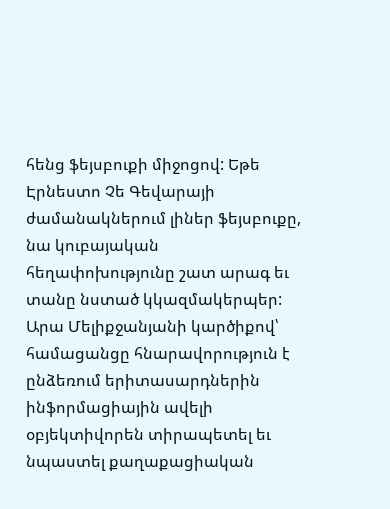հենց ֆեյսբուքի միջոցով: Եթե Էրնեստո Չե Գեվարայի ժամանակներում լիներ ֆեյսբուքը, նա կուբայական հեղափոխությունը շատ արագ եւ տանը նստած կկազմակերպեր:
Արա Մելիքջանյանի կարծիքով՝ համացանցը հնարավորություն է ընձեռում երիտասարդներին ինֆորմացիային ավելի օբյեկտիվորեն տիրապետել եւ նպաստել քաղաքացիական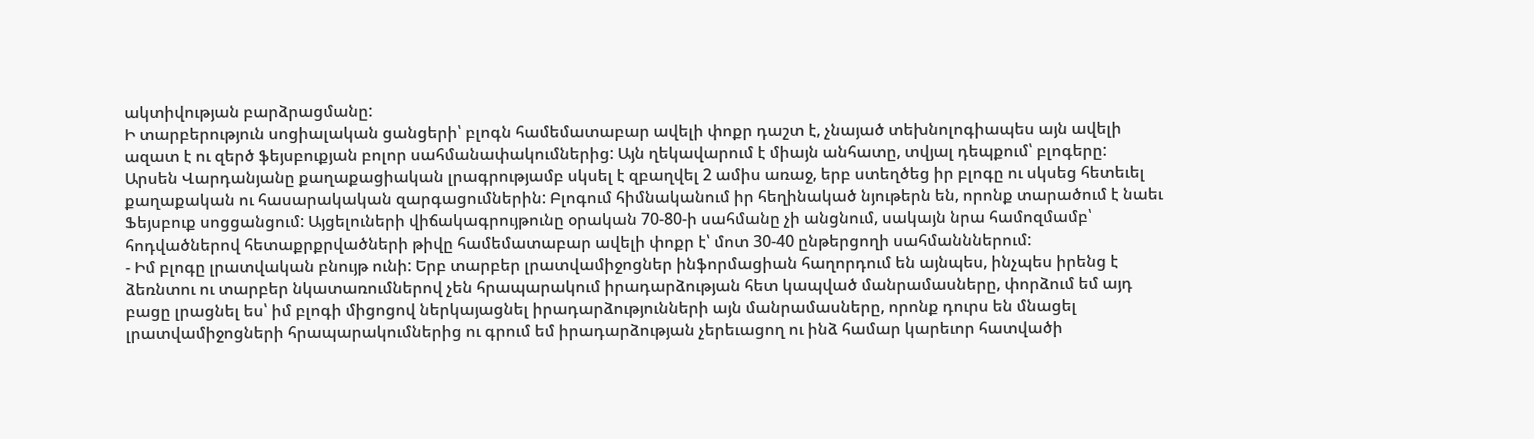ակտիվության բարձրացմանը:
Ի տարբերություն սոցիալական ցանցերի՝ բլոգն համեմատաբար ավելի փոքր դաշտ է, չնայած տեխնոլոգիապես այն ավելի ազատ է ու զերծ ֆեյսբուքյան բոլոր սահմանափակումներից: Այն ղեկավարում է միայն անհատը, տվյալ դեպքում՝ բլոգերը:
Արսեն Վարդանյանը քաղաքացիական լրագրությամբ սկսել է զբաղվել 2 ամիս առաջ, երբ ստեղծեց իր բլոգը ու սկսեց հետեւել քաղաքական ու հասարակական զարգացումներին: Բլոգում հիմնականում իր հեղինակած նյութերն են, որոնք տարածում է նաեւ Ֆեյսբուք սոցցանցում: Այցելուների վիճակագրույթունը օրական 70-80-ի սահմանը չի անցնում, սակայն նրա համոզմամբ՝ հոդվածներով հետաքրքրվածների թիվը համեմատաբար ավելի փոքր է՝ մոտ 30-40 ընթերցողի սահմանններում:
- Իմ բլոգը լրատվական բնույթ ունի: Երբ տարբեր լրատվամիջոցներ ինֆորմացիան հաղորդում են այնպես, ինչպես իրենց է ձեռնտու ու տարբեր նկատառումներով չեն հրապարակում իրադարձության հետ կապված մանրամասները, փորձում եմ այդ բացը լրացնել ես՝ իմ բլոգի միցոցով ներկայացնել իրադարձությունների այն մանրամասները, որոնք դուրս են մնացել լրատվամիջոցների հրապարակումներից ու գրում եմ իրադարձության չերեւացող ու ինձ համար կարեւոր հատվածի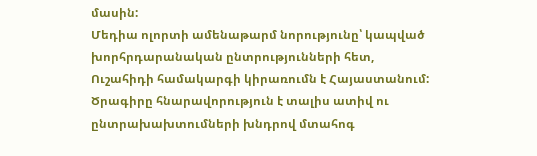մասին:
Մեդիա ոլորտի ամենաթարմ նորությունը՝ կապված խորհրդարանական ընտրությունների հետ, Ուշահիդի համակարգի կիրառումն է Հայաստանում: Ծրագիրը հնարավորություն է տալիս ատիվ ու ընտրախախտումների խնդրով մտահոգ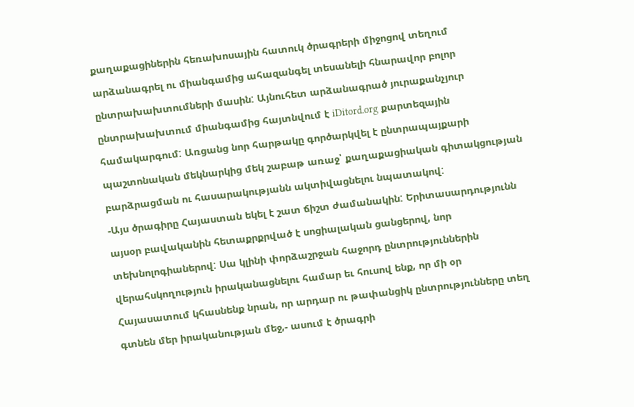քաղաքացիներին հեռախոսային հատուկ ծրագրերի միջոցով տեղում արձանագրել ու միանգամից ահազանգել տեսանելի հնարավոր բոլոր ընտրախախտումների մասին: Այնուհետ արձանագրած յուրաքանչյուր ընտրախախտում միանգամից հայտնվում է iDitord.org քարտեզային համակարգում: Առցանց նոր հարթակը գործարկվել է ընտրապայքարի պաշտոնական մեկնարկից մեկ շաբաթ առաջ՝ քաղաքացիական գիտակցության բարձրացման ու հասարակությանն ակտիվացնելու նպատակով:
-Այս ծրագիրը Հայաստան եկել է շատ ճիշտ ժամանակին: Երիտասարդությունն այսօր բավականին հետաքրքրված է սոցիալական ցանցերով, նոր տեխնոլոգիաներով: Սա կլինի փորձաշրջան հաջորդ ընտրություններին վերահսկողություն իրականացնելու համար եւ հուսով ենք, որ մի օր Հայասատում կհասնենք նրան, որ արդար ու թափանցիկ ընտրությունները տեղ գտնեն մեր իրականության մեջ,- ասում է ծրագրի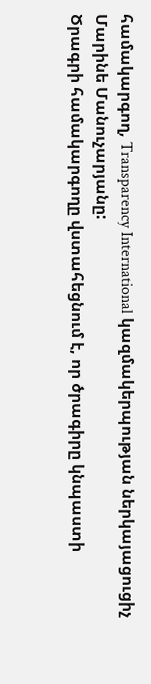համակարգող, Transparency International կազմակերպության ներկայացուցիչ Մարինե Մանուչարյանը:
Ծրագրի համակարգողը վստահեցնում է, որ ծրագիրը կնպաստի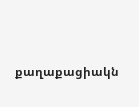քաղաքացիակն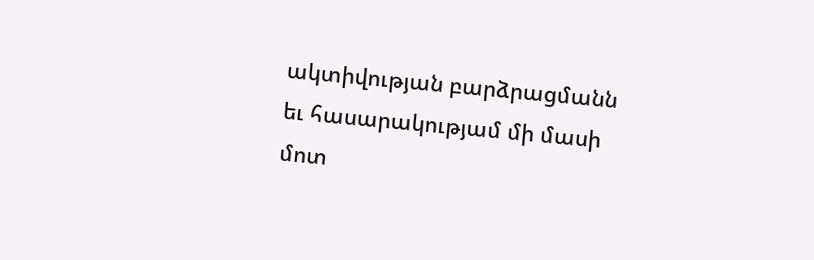ակտիվության բարձրացմանն եւ հասարակությամ մի մասի մոտ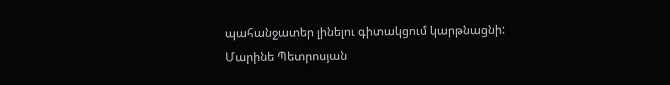պահանջատեր լինելու գիտակցում կարթնացնի:
Մարինե Պետրոսյան